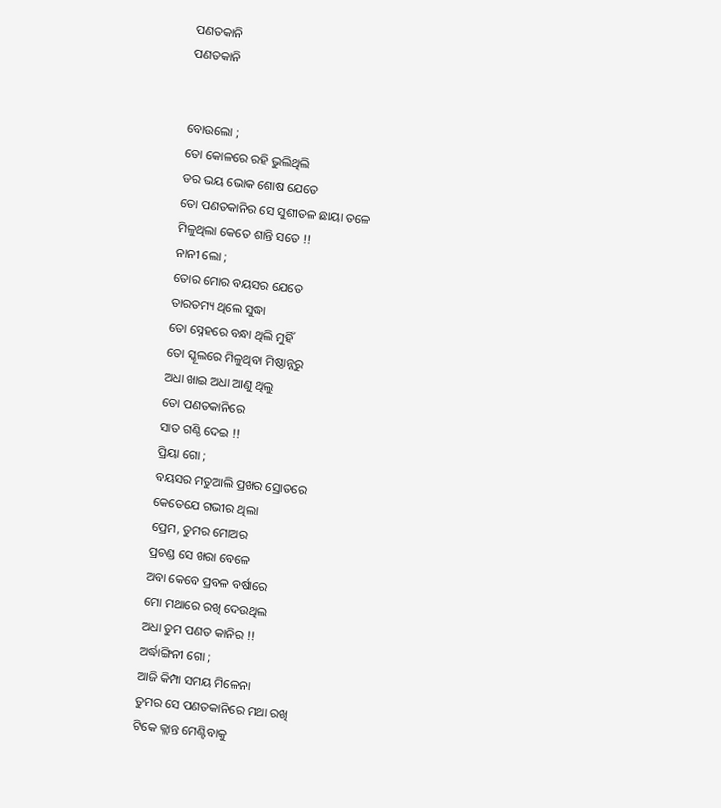ପଣତକାନି
ପଣତକାନି


ବୋଉଲୋ ;
ତୋ କୋଳରେ ରହି ଭୁଲିଥିଲି
ଡର ଭୟ ଭୋକ ଶୋଷ ଯେତେ
ତୋ ପଣତକାନିର ସେ ସୁଶୀତଳ ଛାୟା ତଳେ
ମିଳୁଥିଲା କେତେ ଶାନ୍ତି ସତେ !!
ନାନୀ ଲୋ ;
ତୋର ମୋର ବୟସର ଯେତେ
ତାରତମ୍ୟ ଥିଲେ ସୁଦ୍ଧା
ତୋ ସ୍ନେହରେ ବନ୍ଧା ଥିଲି ମୁହିଁ
ତୋ ସ୍କୂଲରେ ମିଳୁଥିବା ମିଷ୍ଠାନ୍ନରୁ
ଅଧା ଖାଇ ଅଧା ଆଣୁ ଥିଲୁ
ତୋ ପଣତକାନିରେ
ସାତ ଗଣ୍ଠି ଦେଇ !!
ପ୍ରିୟା ଗୋ ;
ବୟସର ମତୁଆଲି ପ୍ରଖର ସ୍ରୋତରେ
କେତେଯେ ଗଭୀର ଥିଲା
ପ୍ରେମ, ତୁମର ମୋଅର
ପ୍ରଚଣ୍ଡ ସେ ଖରା ବେଳେ
ଅବା କେବେ ପ୍ରବଳ ବର୍ଷାରେ
ମୋ ମଥାରେ ରଖି ଦେଉଥିଲ
ଅଧା ତୁମ ପଣତ କାନିର !!
ଅର୍ଦ୍ଧାଙ୍ଗିନୀ ଗୋ ;
ଆଜି କିମ୍ପା ସମୟ ମିଳେନା
ତୁମର ସେ ପଣତକାନିରେ ମଥା ରଖି
ଟିକେ କ୍ଲାନ୍ତ ମେଣ୍ଟିବାକୁ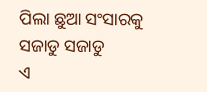ପିଲା ଛୁଆ ସଂସାରକୁ ସଜାଡୁ ସଜାଡୁ
ଏ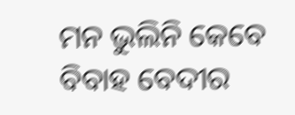ମନ ଭୁଲିନି କେବେ
ବିବାହ ବେଦୀର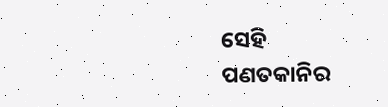ସେହି
ପଣତକାନିର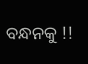ବନ୍ଧନକୁ !!